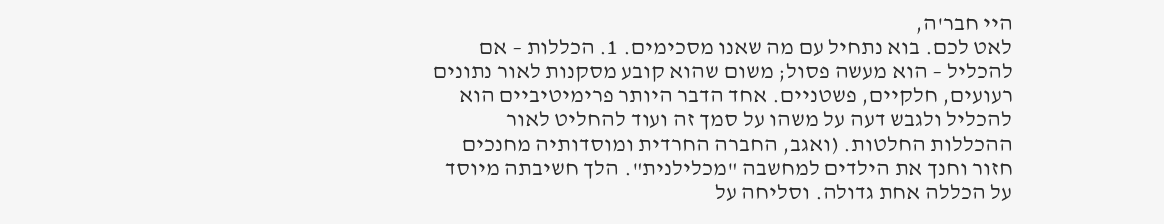היי חבר'ה,
לאט לכם. בוא נתחיל עם מה שאנו מסכימים. 1. הכללות – אם להכליל – הוא מעשה פסול; משום שהוא קובע מסקנות לאור נתונים רעועים, חלקיים, פשטניים. אחד הדבר היותר פרימיטיביים הוא להכליל ולגבש דעה על משהו על סמך זה ועוד להחליט לאור ההכללות החלטות. (ואגב, החברה החרדית ומוסדותיה מחנכים חזור וחנך את הילדים למחשבה "מכלילנית". הלך חשיבתה מיוסד על הכללה אחת גדולה. וסליחה על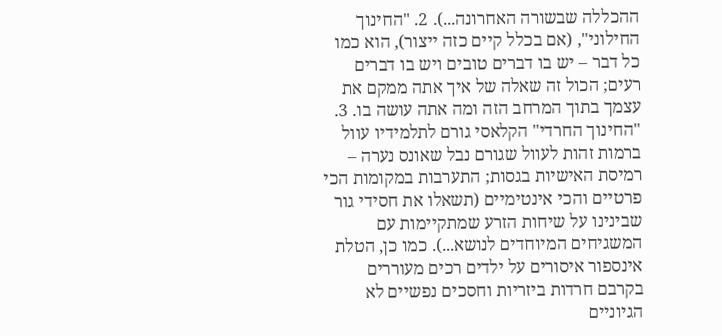ההכללה שבשורה האחרונה...). 2. "החינוך החילוני", (אם בכלל קיים כזה ייצור), הוא כמו כל דבר – יש בו דברים טובים ויש בו דברים רעים; הכול זה שאלה של איך אתה ממקם את עצמך בתוך המרחב הזה ומה אתה עושה בו. 3. "החינוך החרדי" הקלאסי גורם לתלמידיו עוול ברמות זהות לעוול שגורם נבל שאונס נערה – רמיסת האישיות בגסות; התערבות במקומות הכי פרטיים והכי אינטימיים (תשאלו את חסידי גור שבינינו על שיחות הזרע שמתקיימות עם המשגיחים המיוחדים לנושא...). כמו כן, הטלת אינספור איסורים על ילדים רכים מעוררים בקרבם חרדות ביזריות וחסכים נפשיים לא הגיוניים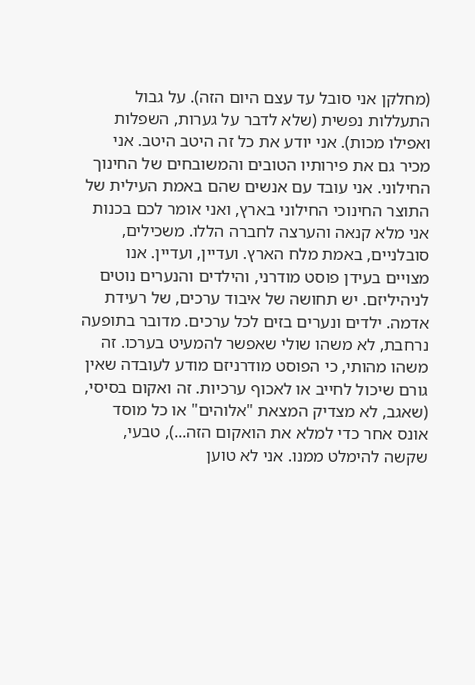(מחלקן אני סובל עד עצם היום הזה). על גבול התעללות נפשית (שלא לדבר על גערות, השפלות ואפילו מכות). אני יודע את כל זה היטב היטב. אני מכיר גם את פירותיו הטובים והמשובחים של החינוך החילוני. אני עובד עם אנשים שהם באמת העילית של התוצר החינוכי החילוני בארץ, ואני אומר לכם בכנות אני מלא קנאה והערצה לחברה הללו. משכילים, סובלניים, באמת מלח הארץ. ועדיין, ועדיין. אנו מצויים בעידן פוסט מודרני, והילדים והנערים נוטים לניהיליזם. יש תחושה של איבוד ערכים, של רעידת אדמה. ילדים ונערים בזים לכל ערכים. מדובר בתופעה נרחבת, לא משהו שולי שאפשר להמעיט בערכו. זה משהו מהותי, כי הפוסט מודרניזם מודע לעובדה שאין גורם שיכול לחייב או לאכוף ערכיות. זה ואקום בסיסי, (שאגב, לא מצדיק המצאת "אלוהים" או כל מוסד אונס אחר כדי למלא את הואקום הזה...), טבעי, שקשה להימלט ממנו. אני לא טוען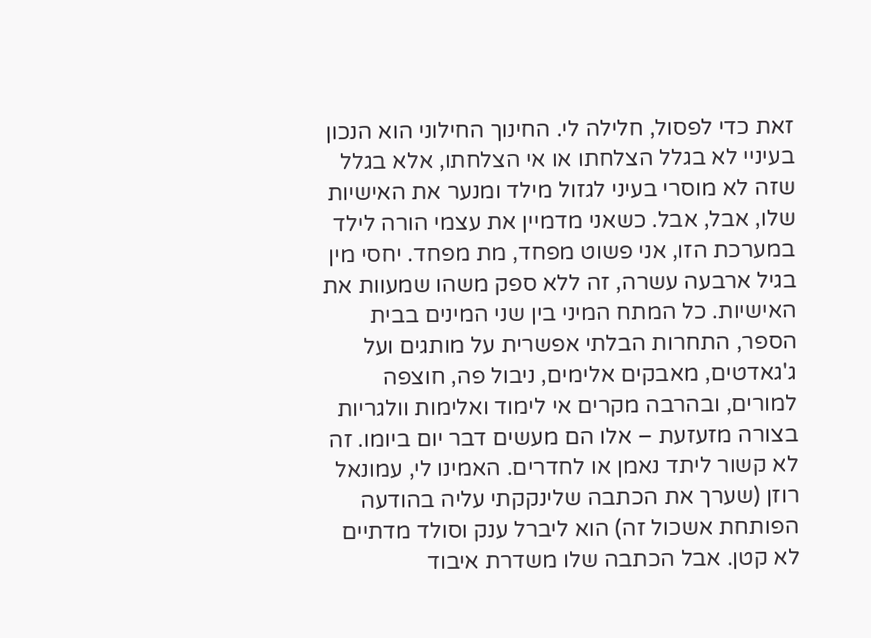זאת כדי לפסול, חלילה לי. החינוך החילוני הוא הנכון בעיניי לא בגלל הצלחתו או אי הצלחתו, אלא בגלל שזה לא מוסרי בעיני לגזול מילד ומנער את האישיות שלו, אבל, אבל. כשאני מדמיין את עצמי הורה לילד במערכת הזו, אני פשוט מפחד, מת מפחד. יחסי מין בגיל ארבעה עשרה, זה ללא ספק משהו שמעוות את האישיות. כל המתח המיני בין שני המינים בבית הספר, התחרות הבלתי אפשרית על מותגים ועל ג'גאדטים, מאבקים אלימים, ניבול פה, חוצפה למורים, ובהרבה מקרים אי לימוד ואלימות וולגריות בצורה מזעזעת – אלו הם מעשים דבר יום ביומו. זה לא קשור ליתד נאמן או לחדרים. האמינו לי, עמונאל רוזן (שערך את הכתבה שלינקקתי עליה בהודעה הפותחת אשכול זה) הוא ליברל ענק וסולד מדתיים לא קטן. אבל הכתבה שלו משדרת איבוד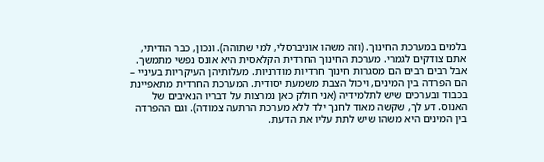בלמים במערכת החינוך. (וזה משהו אוניברסלי, למי שתוהה). ונכון, כבר הודיתי, אתם צודקים לגמרי. מערכת החינוך החרדית הקלאסית היא אונס נפשי מתמשך. אבל רבים רבים הם מסגרות חינוך חרדיות מודרניות. מעלותיהן העיקריות בעיניי – הם הפרדה בין המינים, ויכול הצבת משמעת יסודית. המערכת החרדית מתאפיינת בכבוד ובערכים שיש לתלמידיה (אני חולק כאן נמרצות על דבריו הנאיבים של האנוס. דע לך, שקשה מאוד לחנך ילד ללא מערכת הרתעה צמודה). וגם ההפרדה בין המינים היא משהו שיש לתת עליו את הדעת.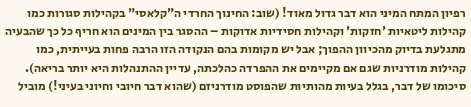רפיון המתח המיני הוא דבר גדול מאוד! (שוב: החינוך החרדי ה"קלאסי" בקהילות סגורות כמו קהילות ליטאיות 'חזקות' וקהילות חסידיות אדוקות – ההסגר בין המינים הוא חריף כל כך שהבעיה מתגלעת בדיוק מהכיוון ההפוך; אבל יש מקומות בהם הנקודה הזו הרבה פחות בעייתית, כמו קהילות מודרניות שגם אם מקיימים את ההפרדה כהלכתה, עדיין ההתנהלות היא יותר בריאה). סיכומו של דבר, בגלל בעיות מהותיות שהפוסט מודרניזם (שהוא דבר חיובי וחיוני בעיני!) מוביל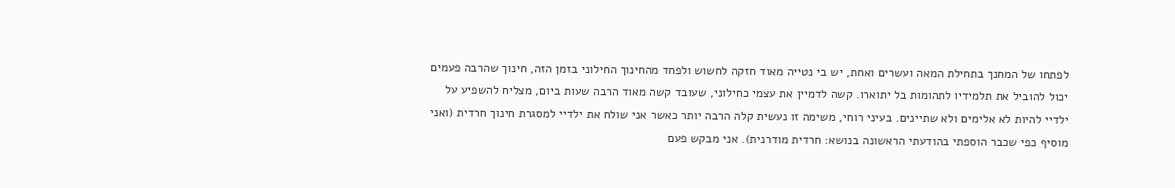לפתחו של המחנך בתחילת המאה ועשרים ואחת, יש בי נטייה מאוד חזקה לחשוש ולפחד מהחינוך החילוני בזמן הזה, חינוך שהרבה פעמים יכול להוביל את תלמידיו לתהומות בל יתוארו. קשה לדמיין את עצמי כחילוני, שעובד קשה מאוד הרבה שעות ביום, מצליח להשפיע על ילדיי להיות לא אלימים ולא שתיינים. בעיני רוחי, משימה זו נעשית קלה הרבה יותר כאשר אני שולח את ילדיי למסגרת חינוך חרדית (ואני מוסיף כפי שכבר הוספתי בהודעתי הראשונה בנושא: חרדית מודרנית). אני מבקש פעם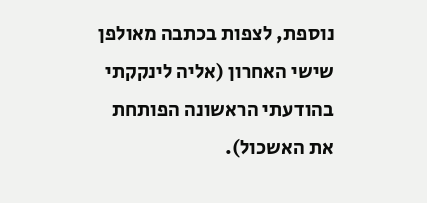נוספת, לצפות בכתבה מאולפן שישי האחרון (אליה לינקקתי בהודעתי הראשונה הפותחת את האשכול).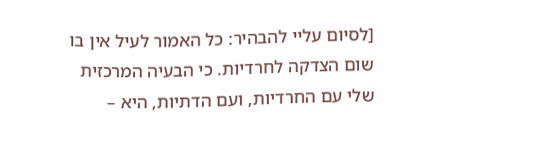[לסיום עליי להבהיר: כל האמור לעיל אין בו שום הצדקה לחרדיות. כי הבעיה המרכזית שלי עם החרדיות, ועם הדתיות, היא –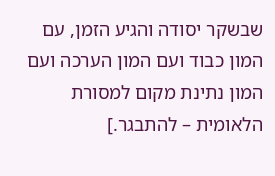שבשקר יסודה והגיע הזמן, עם המון כבוד ועם המון הערכה ועם המון נתינת מקום למסורת הלאומית – להתבגר.]